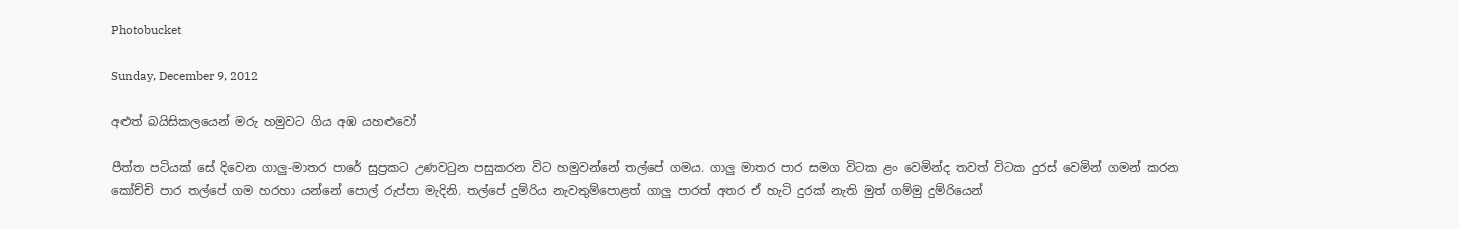Photobucket

Sunday, December 9, 2012

අළුත් බයිසිකලයෙන් මරු හමුවට ගිය අඹ යහළුවෝ

පීත්ත පටියක් සේ දිවෙන ගාලු-මාතර පාරේ සුප්‍රකට උණවටුන පසුකරන විට හමුවන්නේ තල්පේ ගමය. ගාලු මාතර පාර සමග විටක ළං වෙමින්ද තවත් විටක දුරස් වෙමින් ගමන් කරන කෝච්චි පාර තල්පේ ගම හරහා යන්නේ ‍පොල් රුප්පා මැදිනි. තල්පේ දුම්රිය නැවතුම්‍පොළත් ගාලු පාරත් අතර ඒ හැටි දුරක් නැති මුත් ගම්මු දුම්රියෙන්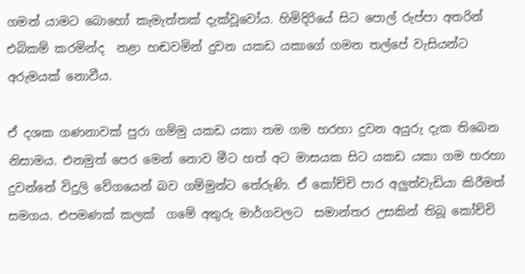ගමන් යාමට බොහෝ කැමැත්තක් දැක්වූවෝය. හිමිදිරියේ සිට ‍පොල් රුප්පා අතරින් එබිකම් කරමින්ද  නළා හඬවමින් දුවන යකඩ යකාගේ ගමන තල්පේ වැසියන්ට අරුමයක් නොවීය.

ඒ දශක ගණනාවක් පුරා ගම්මු යකඩ යකා තම ගම හරහා දුවන අයුරු දැක තිබෙන නිසාමය. එනමුත් පෙර මෙන් නොව මීට හත් අට මාසයක සිට යකඩ යකා ගම හරහා දුවන්නේ විදුලි වේගයෙන් බව ගම්මුන්ට තේරුණි. ඒ කෝච්චි පාර අලුත්වැඩියා කිරීමත් සමගය. එපමණක් කලක්  ගමේ අතුරු මාර්ගවලට  සමාන්තර උසකින් තිබූ කෝච්චි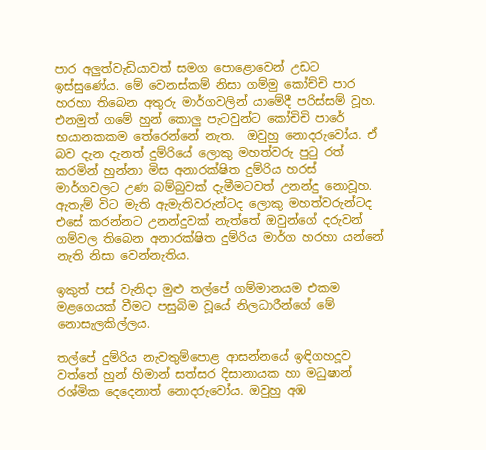පාර අලුත්වැඩියාවත් සමග ‍පොළොවෙන් උඩට ඉස්සුණේය. මේ වෙනස්කම් නිසා ගම්මු කෝච්චි පාර  හරහා තිබෙන අතුරු මාර්ගවලින් යාමේදී පරිස්සම් වූහ. එනමුත් ගමේ හුන් කොලු පැටවුන්ට කෝචිචි පාරේ  භයානකකම තේරෙන්නේ නැත.  ඔවුහු නොදරුවෝය. ඒ බව දැන දැනත් දුම්රියේ ලොකු මහත්වරු පුටු රත් කරමින් හුන්නා මිස අනාරක්ෂිත දුම්රිය හරස් මාර්ගවලට උණ බම්බුවක් දැමීමටවත් උනන්දු නොවූහ. ඇතැම් විට මැති ඇමැතිවරුන්ටද ලොකු මහත්වරුන්ටද එසේ කරන්නට උනන්දුවක් නැත්තේ ඔවුන්ගේ දරුවන් ගම්වල තිබෙන අනාරක්ෂිත දුම්රිය මාර්ග හරහා යන්නේ නැති නිසා වෙන්නැතිය.

ඉකුත් පස් වැනිදා මුළු තල්පේ ගම්මානයම එකම මළගෙයක් වීමට පසුබිම වූයේ නිලධාරීන්ගේ මේ නොසැලකිල්ලය.

තල්පේ දුම්රිය නැවතුම්‍පොළ ආසන්නයේ ඉඳිගහදූව වත්තේ හුන් හිමාන් සත්සර දිසානායක හා මධුෂාන් රශ්මික දෙදෙනාත් නොදරුවෝය. ඔවුහු අඹ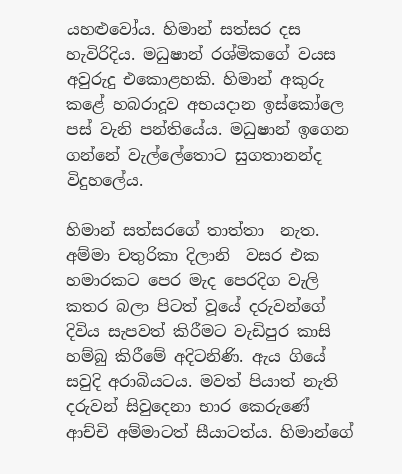යහළුවෝය. හිමාන් සත්සර දස හැවිරිදිය. මධුෂාන් රශ්මිකගේ වයස අවුරුදු එකොළහකි. හිමාන් අකුරු කළේ හබරාදූව අභයදාන ඉස්කෝලෙ පස් වැනි පන්තියේය. මධුෂාන් ඉගෙන ගන්නේ වැල්‍ලේතොට සුගතානන්ද විදුහ‍ලේය.

හිමාන් සත්සරගේ තාත්තා  නැත. අම්මා චතුරිකා දිලානි  වසර එක හමාරකට පෙර මැද පෙරදිග වැලි කතර බලා පිටත් වූයේ දරුවන්ගේ දිවිය සැපවත් කිරීමට වැඩිපුර කාසි හම්බු කිරීමේ අදිටනිණි. ඇය ගියේ සවුදි අරාබියටය. මවත් පියාත් නැති දරුවන් සිවුදෙනා භාර කෙරුණේ ආච්චි අම්මාටත් සීයාටත්ය. හිමාන්ගේ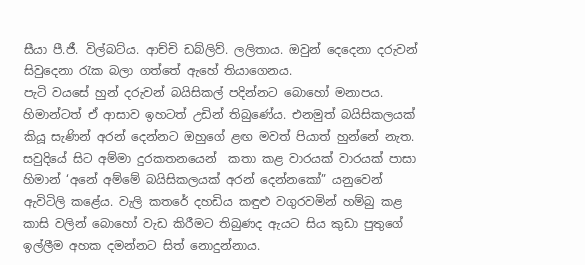සීයා පී.ජී. විල්බට්ය. ආච්චි ඩබ්ලිව්. ලලිතාය. ඔවුන් දෙදෙනා දරුවන් සිවුදෙනා රැක බලා ගත්තේ ඇහේ තියාගෙනය.
පැටි වයසේ හුන් දරුවන් බයිසිකල් පදින්නට බොහෝ මනාපය. හිමාන්ටත් ඒ ආසාව ඉහටත් උඩින් තිබුණේය. එනමුත් බයිසිකලයක් කියූ සැණින් අරන් දෙන්නට ඔහුගේ ළඟ මවත් පියාත් හුන්නේ නැත. සවුදියේ සිට අම්මා දුරකතනයෙන්  කතා කළ වාරයක් වාරයක් පාසා හිමාන් ‘අනේ අම්මේ බයිසිකලයක් අරන් දෙන්නකෝ” යනුවෙන් ඇවිටිලි කළේය. වැලි කතරේ දහඩිය කඳුළු වගුරවමින් හම්බු කළ කාසි වලින් බොහෝ වැඩ කිරීමට තිබුණද ඇයට සිය කුඩා පුතුගේ ඉල්ලීම අහක දමන්නට සිත් නොදුන්නාය.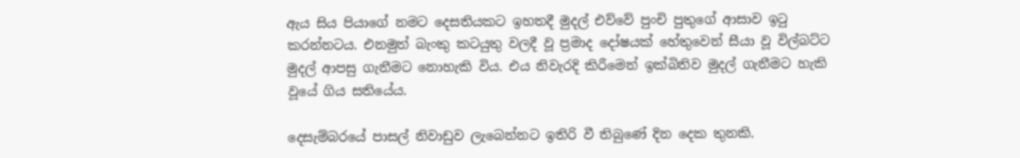ඇය සිය පියාගේ නමට දෙසතියකට ඉහතදී මුදල් එව්වේ පුංචි පුතුගේ ආසාව ඉටු කරන්නටය. එනමුත් බැංකු කටයුතු වලදී වූ ප්‍රමාද දෝෂයක් හේතුවෙන් සීයා වූ විල්බට්ට මුදල් ආපසු ගැනීමට නොහැකි විය. එය නිවැරදි කිරීමෙන් ඉක්බිතිව මුදල් ගැනීමට හැකි වූයේ ගිය සතියේය.

දෙසැම්බරයේ පාසල් නිවාඩුව ලැබෙන්නට ඉතිරි වී තිබුණේ දින දෙක තුනකි.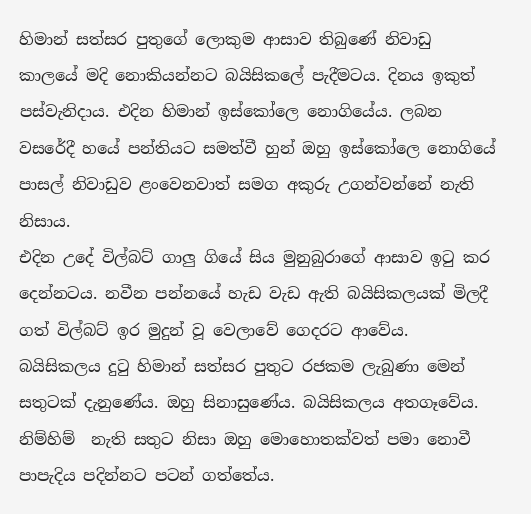හිමාන් සත්සර පුතුගේ ලොකුම ආසාව තිබුණේ නිවාඩු කාලයේ මදි නොකියන්නට බයිසික‍ලේ පැදීමටය. දිනය ඉකුත් පස්වැනිදාය. එදින හිමාන් ඉස්කෝලෙ නොගියේය. ලබන වසරේදී හයේ පන්තියට සමත්වී හුන් ඔහු ඉස්කෝලෙ නොගියේ පාසල් නිවාඩුව ළංවෙනවාත් සමග අකුරු උගන්වන්නේ නැති නිසාය.
එදින උදේ විල්බට් ගාලු ගියේ සිය මුනුබුරාගේ ආසාව ඉටු කර දෙන්නටය. නවීන පන්නයේ හැඩ වැඩ ඇති බයිසිකලයක් මිලදී ගත් විල්බට් ඉර මුදුන් වූ වෙලාවේ ගෙදරට ආවේය. බයිසිකලය දුටු හිමාන් සත්සර පුතුට රජකම ලැබුණා මෙන් සතුටක් දැනුණේය. ඔහු සිනාසුණේය. බයිසිකලය අතගෑවේය. නිම්හිම්  නැති සතුට නිසා ඔහු මොහොතක්වත් පමා නොවී පාපැදිය පදින්නට පටන් ගත්තේය.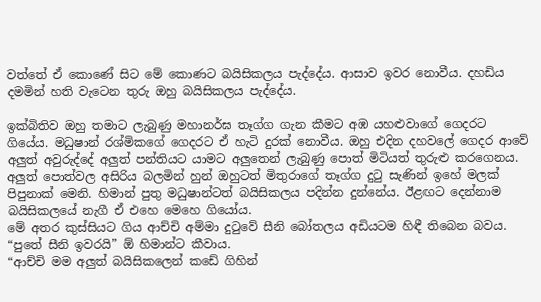වත්තේ ඒ කොණේ සිට මේ කොණට බයිසිකලය පැද්දේය. ආසාව ඉවර නොවීය. දහඩිය දමමින් හති වැටෙන තුරු ඔහු බයිසිකලය පැද්දේය.

ඉක්බිතිව ඔහු තමාට ලැබුණු මහානර්ඝ තෑග්ග ගැන කීමට අඹ යහළුවාගේ ගෙදරට ගියේය. මධුෂාන් රශ්මිකගේ ගෙදරට ඒ හැටි දුරක් නොවීය. ඔහු එදින දහව‍ලේ ගෙදර ආවේ අලුත් අවුරුද්දේ අලුත් පන්තියට යාමට අලුතෙන් ලැබුණු ‍පොත් මිටියත් තුරුළු කරගෙනය. අලුත් ‍පොත්වල අසිරිය බලමින් හුන් ඔහුටත් මිතුරාගේ තෑග්ග දුටු සැණින් ඉහේ මලක් පිපුනාක් මෙනි. හිමාන් පුතු මධුෂාන්ටත් බයිසිකලය පදින්න දුන්නේය. ඊළඟට දෙන්නාම බයිසිකලයේ නැගී ඒ එහෙ මෙහෙ ගියෝය.
මේ අතර කුස්සියට ගිය ආච්චි අම්මා දුටුවේ සීනි බෝතලය අඩියටම හිඳී තිබෙන බවය. “පුතේ සීනි ඉවරයි” ඕ හිමාන්ට කීවාය.
“ආච්චි මම අලුත් බයිසිකලෙන් කඩේ ගිහින්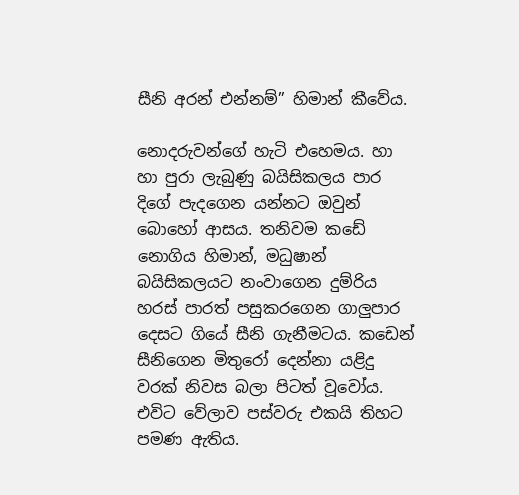සීනි අරන් එන්නම්” හිමාන් කීවේය.

නොදරුවන්ගේ හැටි එහෙමය. හා හා පුරා ලැබුණු බයිසිකලය පාර දිගේ පැදගෙන යන්නට ඔවුන් බොහෝ ආසය. තනිවම කඩේ  නොගිය හිමාන්, මධුෂාන් බයිසිකලයට නංවාගෙන දුම්රිය හරස් පාරත් පසුකරගෙන ගාලුපාර දෙසට ගියේ සීනි ගැනීමටය. කඩෙන් සීනිගෙන මිතුරෝ දෙන්නා යළිදු වරක් නිවස බලා පිටත් වූවෝය. එවිට වේලාව පස්වරු එකයි තිහට පමණ ඇතිය.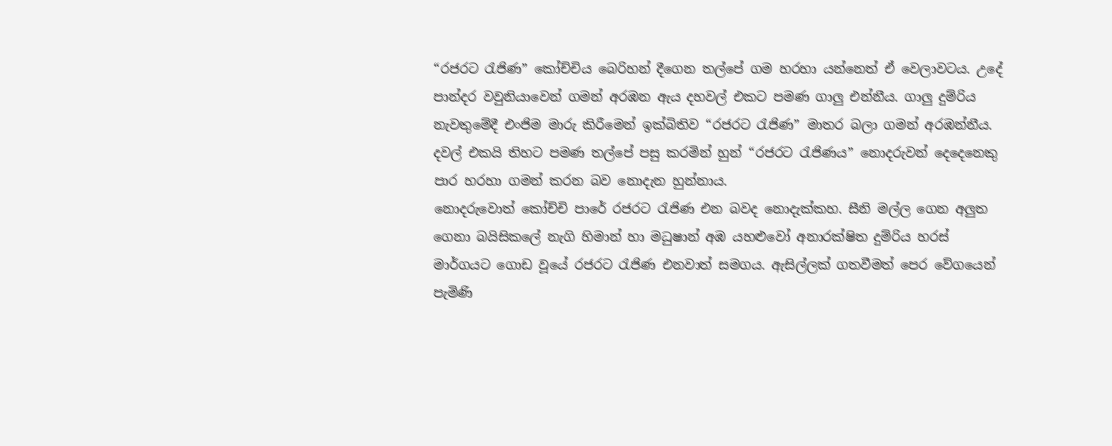“රජරට රැජිණ” කෝච්චිය බෙරිහන් දීගෙන තල්පේ ගම හරහා යන්නෙත් ඒ වෙලාවටය. උදේ පාන්දර වවුනියාවෙන් ගමන් අරඹන ඇය දහවල් එකට පමණ ගාලු එන්නීය. ගාලු දුම්රිය නැවතුමේදී එංජිම මාරු කිරීමෙන් ඉක්බිතිව “රජරට රැජිණ” මාතර බලා ගමන් අරඹන්නීය. දවල් එකයි තිහට පමණ තල්පේ පසු කරමින් හුන් “රජරට රැජිණය” නොදරුවන් දෙදෙනෙකු පාර හරහා ගමන් කරන බව නොදැන හුන්නාය.
නොදරුවොත් කෝච්චි පාරේ රජරට රැජිණ එන බවද නොදැක්කහ. සීනි මල්ල ගෙන අලුත ගෙනා බයිසික‍ලේ නැගි හිමාන් හා මධුෂාන් අඹ යහළුවෝ අනාරක්ෂිත දුම්රිය හරස් මාර්ගයට ගොඩ වූයේ රජරට රැජිණ එනවාත් සමගය. ඇසිල්ලක් ගතවීමත් පෙර වේගයෙන් පැමිණි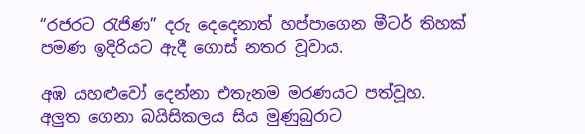“රජරට රැජිණ” දරු දෙදෙනාත් හප්පාගෙන මීටර් තිහක් පමණ ඉදිරියට ඇදී ගොස් නතර වූවාය.

අඹ යහළුවෝ දෙන්නා එතැනම මරණයට පත්වූහ. අලුත ගෙනා බයිසිකලය සිය මුණුබුරාට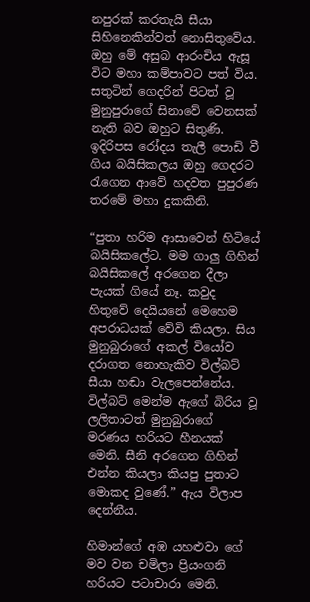නපුරක් කරතැයි සීයා සිහිනෙකින්වත් නොසිතුවේය. ඔහු මේ අසුබ ආරංචිය ඇසූ විට මහා කම්පාවට පත් විය. සතුටින් ගෙදරින් පිටත් වූ මුනුපුරාගේ සිනාවේ වෙනසක් නැති බව ඔහුට සිතුණි. ඉදිරිපස රෝදය තැලී ‍පොඩි වී ගිය බයිසිකලය ඔහු ගෙදරට රැගෙන ආවේ හදවත පුපුරණ තරමේ මහා දුකකිනි.

“පුතා හරිම ආසාවෙන් හිටියේ බයිසික‍ලේට. මම ගාලු ගිහින් බයිසික‍ලේ අරගෙන දීලා පැයක් ගියේ නෑ. කවුද හිතුවේ දෙයියනේ මෙහෙම අපරාධයක් වේවි කියලා. සිය මුනුබුරාගේ අකල් වියෝව දරාගත නොහැකිව විල්බට් සීයා හඬා වැලපෙන්නේය. විල්බට් මෙන්ම ඇගේ බිරිය වූ ලලිතාටත් මුනුබුරාගේ මරණය හරියට හීනයක් මෙනි. සීනි අරගෙන ගිහින් එන්න කියලා කියපු පුතාට මොකද වුණේ.” ඇය විලාප දෙන්නීය.

හිමාන්ගේ අඹ යහළුවා ගේ මව වන චමිලා ප්‍රියංගනි  හරියට පටාචාරා මෙනි.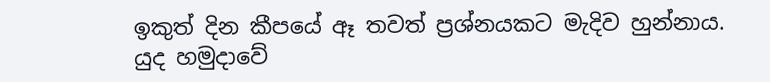ඉකුත් දින කීපයේ ඈ තවත් ප්‍රශ්නයකට මැදිව හුන්නාය. යුද හමුදාවේ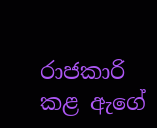රාජකාරි කළ ඇගේ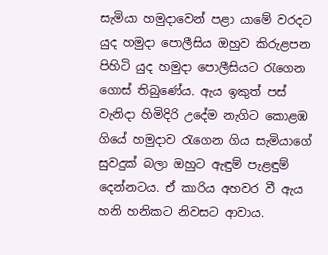සැමියා හමුදාවෙන් පළා යාමේ වරදට යුද හමුදා ‍පොලීසිය ඔහුව කිරුළපන පිහිටි යුද හමුදා ‍පොලීසියට රැගෙන ගොස් තිබුණේය. ඇය ඉකුත් පස් වැනිදා හිමිදිරි උදේම නැගිට කොළඹ ගියේ හමුදාව රැගෙන ගිය සැමියාගේ  සුවදුක් බලා ඔහුට ඇඳුම් පැළඳුම් දෙන්නටය. ඒ කාරිය අහවර වී ඇය හනි හනිකට නිවසට ආවාය.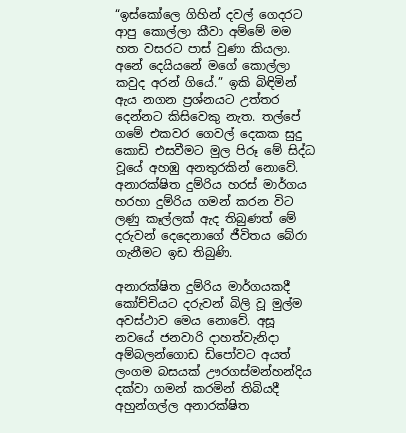“ඉස්කෝලෙ ගිහින් දවල් ගෙදරට ආපු කොල්ලා කීවා අම්මේ මම හත වසරට පාස් වුණා කියලා. අනේ දෙයියනේ මගේ කොල්ලා කවුද අරන් ගියේ.” ඉකි බිඳිමින් ඇය නගන ප්‍රශ්නයට උත්තර දෙන්නට කිසිවෙකු නැත. තල්පේ ගමේ එකවර ගෙවල් දෙකක සුදු කොඩි එසවීමට මුල පිරූ මේ සිද්ධ වූයේ අහඹු අනතුරකින් නොවේ. අනාරක්ෂිත දුම්රිය හරස් මාර්ගය හරහා දුම්රිය ගමන් කරන විට ලණු කෑල්ලක් ඇද තිබුණත් මේ දරුවන් දෙදෙනාගේ ජීවිතය බේරා ගැනීමට ඉඩ තිබුණි.

අනාරක්ෂිත දුම්රිය මාර්ගයකදී කෝච්චියට දරුවන් බිලි වූ මුල්ම අවස්ථාව මෙය නොවේ. අසූ නවයේ ජනවාරි දාහත්වැනිදා අම්බලන්ගොඩ ඩි‍පෝවට අයත් ලංගම බසයක් ඌරගස්මන්හන්දිය දක්වා ගමන් කරමින් තිබියදී අහුන්ගල්ල අනාරක්ෂිත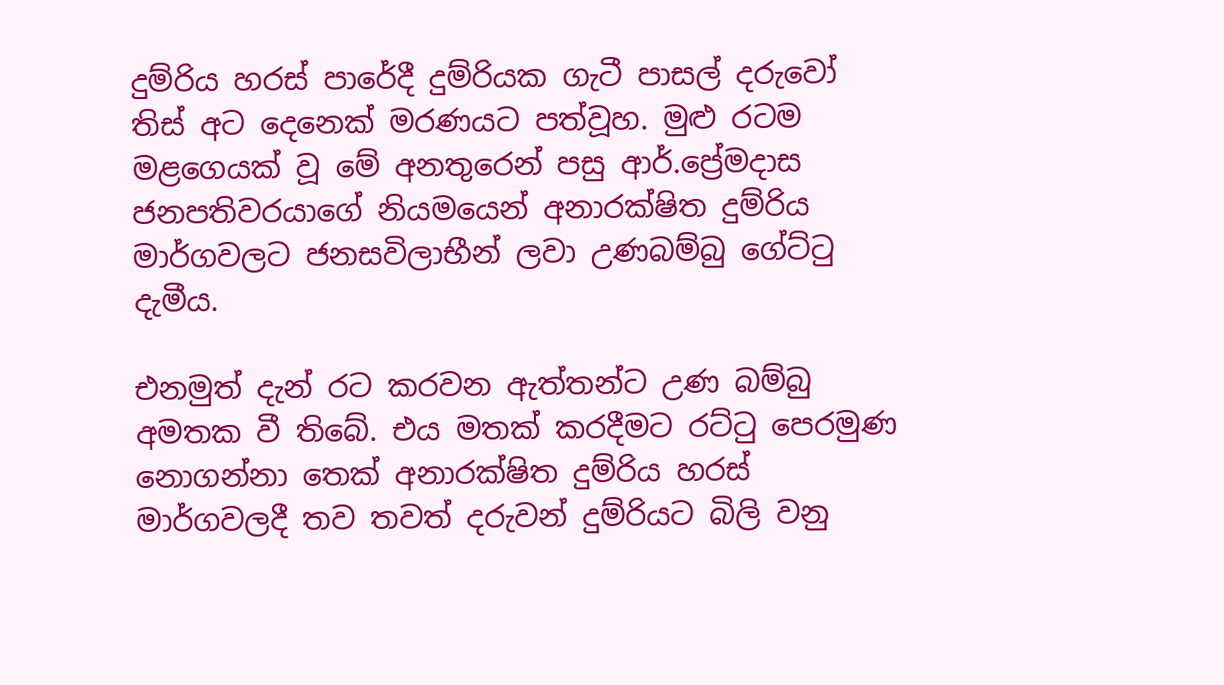දුම්රිය හරස් පාරේදී දුම්රියක ගැටී පාසල් දරුවෝ තිස් අට දෙනෙක් මරණයට පත්වූහ. මුළු රටම මළගෙයක් වූ මේ අනතුරෙන් පසු ආර්.ප්‍රේමදාස ජනපතිවරයාගේ නියමයෙන් අනාරක්ෂිත දුම්රිය මාර්ගවලට ජනසවිලාභීන් ලවා උණබම්බු ගේට්ටු දැමීය.

එනමුත් දැන් රට කරවන ඇත්තන්ට උණ බම්බු අමතක වී තිබේ. එය මතක් කරදීමට රට්ටු පෙරමුණ නොගන්නා තෙක් අනාරක්ෂිත දුම්රිය හරස් මාර්ගවලදී තව තවත් දරුවන් දුම්රියට බිලි වනු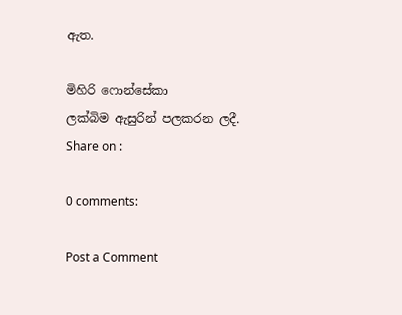ඇත.

මිහිරි ෆොන්සේකා
ලක්බිම ඇසුරින් පලකරන ලදී.
Share on :

0 comments:

Post a Comment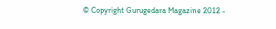© Copyright Gurugedara Magazine 2012 -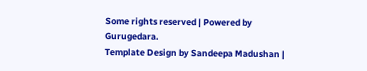Some rights reserved | Powered by Gurugedara.
Template Design by Sandeepa Madushan |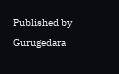Published by Gurugedara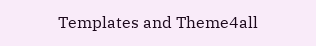Templates and Theme4all